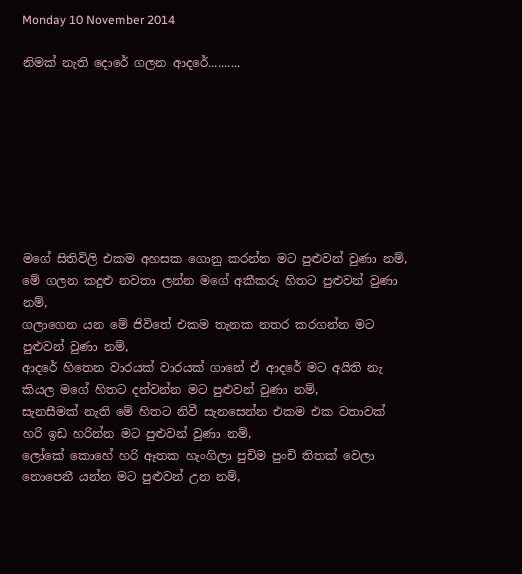Monday 10 November 2014

නිමක් නැති දොරේ ගලන ආදරේ..........








මගේ සිතිවිලි එකම අහසක ගොනු කරන්න මට පුළුවන් වුණා නම්,
මේ ගලන කදුළු නවතා ලන්න මගේ අකීකරු හිතට පුළුවන් වුණා නම්,
ගලාගෙන යන මේ ජිවිතේ එකම තැනක නතර කරගන්න මට පුළුවන් වුණා නම්,
ආදරේ හිතෙන වාරයක් වාරයක් ගානේ ඒ ආදරේ මට අයිති නැ කියල මගේ හිතට දන්වන්න මට පුළුවන් වුණා නම්,
සැනසීමක් නැති මේ හිතට නිවී සැනසෙන්න එකම එක වතාවක් හරි ඉඩ හරින්න මට පුළුවන් වුණා නම්,
ලෝකේ කොහේ හරි ඈතක හැංගිලා පුචිම පුංචි තිතක් වෙලා නොපෙනී යන්න මට පුළුවන් උන නම්,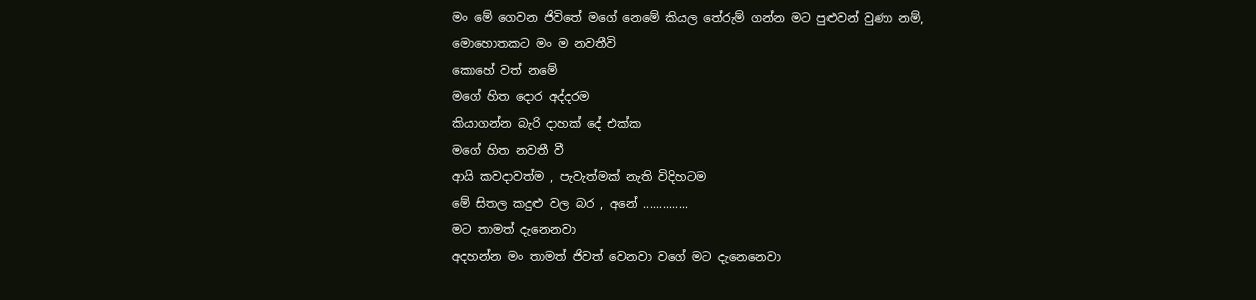මං මේ ගෙවන ජිවිතේ මගේ නෙමේ කියල තේරුම් ගන්න මට පුළුවන් වුණා නම්,
මොහොතකට මං ම නවතීවි
කොහේ වත් නමේ
මගේ හිත දොර අද්දරම
කියාගන්න බැරි දාහක් දේ එක්ක
මගේ හිත නවතී වී
ආයි කවදාවත්ම , පැවැත්මක් නැති විදිහටම
මේ සිතල කදුළු වල බර , අනේ ..............
මට තාමත් දැනෙනවා
අදහන්න මං තාමත් ජිවත් වෙනවා වගේ මට දැනෙනෙවා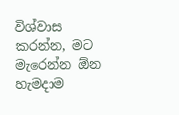විශ්වාස කරන්න, මට මැරෙන්න ඕන
හැමදාම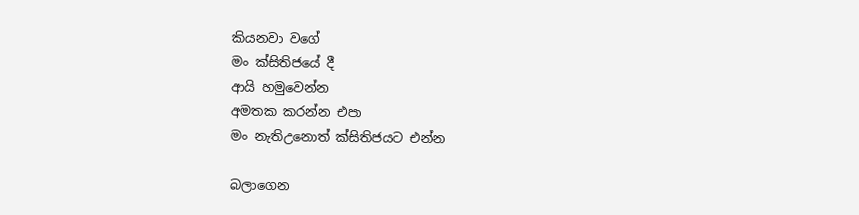කියනවා වගේ
මං ක්සිතිජයේ දී
ආයි හමුවෙන්න
අමතක කරන්න එපා
මං නැතිඋනොත් ක්සිතිජයට එන්න

බලාගෙන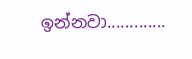ඉන්නවා.............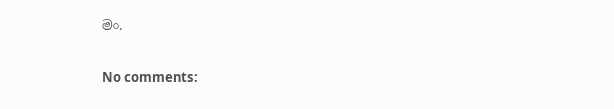මං.

No comments: